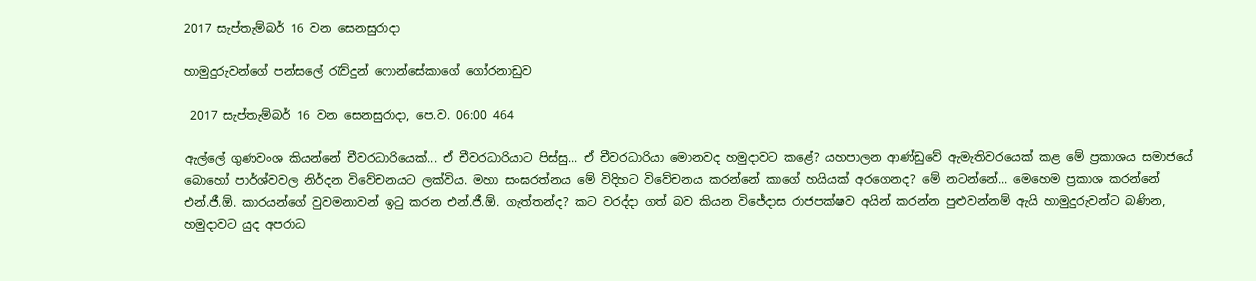2017 සැප්තැම්බර් 16 වන සෙනසුරාදා

හාමුදුරුවන්ගේ පන්සලේ රැව්දුන් ෆොන්සේකාගේ ගෝරනාඩුව

 2017 සැප්තැම්බර් 16 වන සෙනසුරාදා, පෙ.ව. 06:00 464

ඇල්ලේ ගුණවංශ කියන්නේ චීවරධාරියෙක්... ඒ චීවරධාරියාට පිස්සු... ඒ චීවරධාරියා මොනවද හමුදාවට කළේ? යහපාලන ආණ්ඩුවේ ඇමැතිවරයෙක් කළ මේ ප්‍රකාශය සමාජයේ බොහෝ පාර්ශ්වවල නිර්දන විවේචනයට ලක්විය. මහා සංඝරත්නය මේ විදිහට විවේචනය කරන්නේ කාගේ හයියක් අරගෙනද? මේ නටන්නේ... මෙහෙම ප්‍රකාශ කරන්නේ එන්.ජී.ඕ. කාරයන්ගේ වුවමනාවන් ඉටු කරන එන්.ජී.ඕ. ගැත්තන්ද? කට වරද්දා ගත් බව කියන විජේදාස රාජපක්ෂව අයින් කරන්න පුළුවන්නම් ඇයි හාමුදුරුවන්ට බණින, හමුදාවට යුද අපරාධ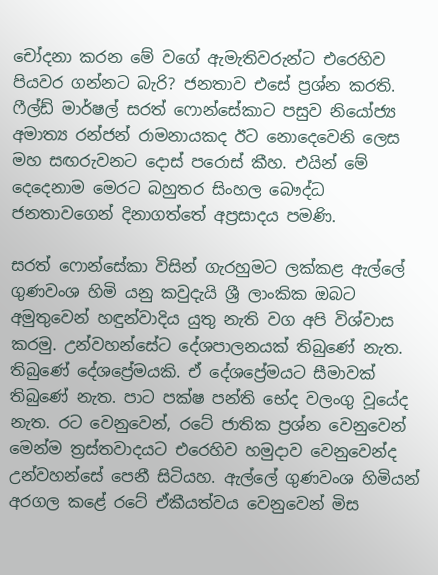චෝදනා කරන මේ වගේ ඇමැතිවරුන්ට එරෙහිව පියවර ගන්නට බැරි? ජනතාව එසේ ප්‍රශ්න කරති. ෆීල්ඩ් මාර්ෂල් සරත් ෆොන්සේකාට පසුව නියෝජ්‍ය අමාත්‍ය රන්ජන් රාමනායකද ඊට නොදෙවෙනි ලෙස මහ සඟරුවනට දොස් පරොස් කීහ. එයින් මේ දෙදෙනාම මෙරට බහුතර සිංහල බෞද්ධ ජනතාවගෙන් දිනාගත්තේ අප්‍රසාදය පමණි.

සරත් ෆොන්සේකා විසින් ගැරහුමට ලක්කළ ඇල්ලේ ගුණවංශ හිමි යනු කවුදැයි ශ්‍රී ලාංකික ඔබට අමුතුවෙන් හඳුන්වාදිය යුතු නැති වග අපි විශ්වාස කරමු. උන්වහන්සේට දේශපාලනයක් තිබුණේ නැත. තිබුණේ දේශප්‍රේමයකි. ඒ දේශප්‍රේමයට සීමාවක් තිබුණේ නැත. පාට පක්ෂ පන්ති භේද වලංගු වූයේද නැත. රට වෙනුවෙන්, රටේ ජාතික ප්‍රශ්න වෙනුවෙන් මෙන්ම ත්‍රස්තවාදයට එරෙහිව හමුදාව වෙනුවෙන්ද උන්වහන්සේ පෙනී සිටියහ. ඇල්ලේ ගුණවංශ හිමියන් අරගල කළේ රටේ ඒකීයත්වය වෙනුවෙන් මිස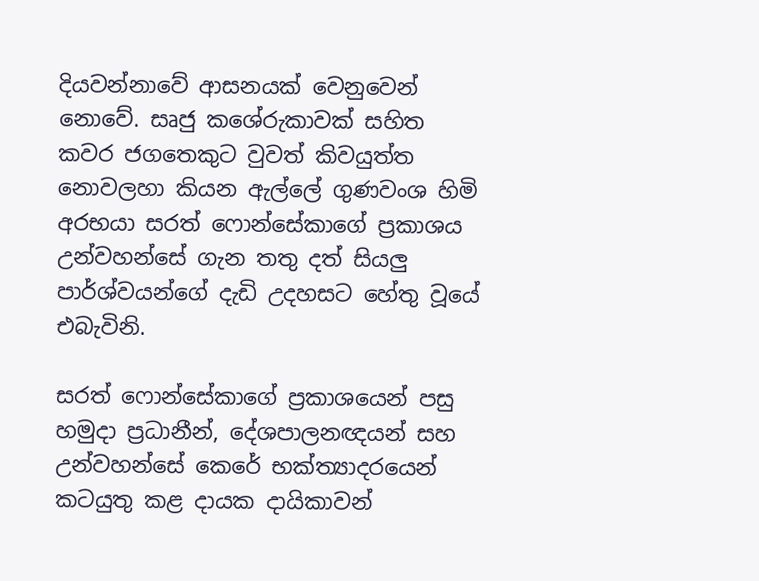දියවන්නාවේ ආසනයක් වෙනුවෙන් නොවේ. සෘජු කශේරුකාවක් සහිත කවර ජගතෙකුට වුවත් කිවයුත්ත නොවලහා කියන ඇල්ලේ ගුණවංශ හිමි අරභයා සරත් ෆොන්සේකාගේ ප්‍රකාශය උන්වහන්සේ ගැන තතු දත් සියලු පාර්ශ්වයන්ගේ දැඩි උදහසට හේතු වූයේ එබැවිනි.

සරත් ෆොන්සේකාගේ ප්‍රකාශයෙන් පසු හමුදා ප්‍රධානීන්, දේශපාලනඥයන් සහ උන්වහන්සේ කෙරේ භක්ත්‍යාදරයෙන් කටයුතු කළ දායක දායිකාවන්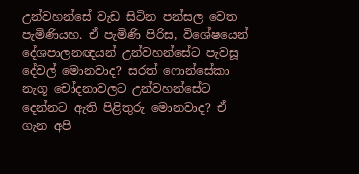උන්වහන්සේ වැඩ සිටින පන්සල වෙත පැමිණියහ. ඒ පැමිණි පිරිස, විශේෂයෙන් දේශපාලනඥයන් උන්වහන්සේට පැවසූ දේවල් මොනවාද? සරත් ෆොන්සේකා නැගූ චෝදනාවලට උන්වහන්සේට දෙන්නට ඇති පිළිතුරු මොනවාද? ඒ ගැන අපි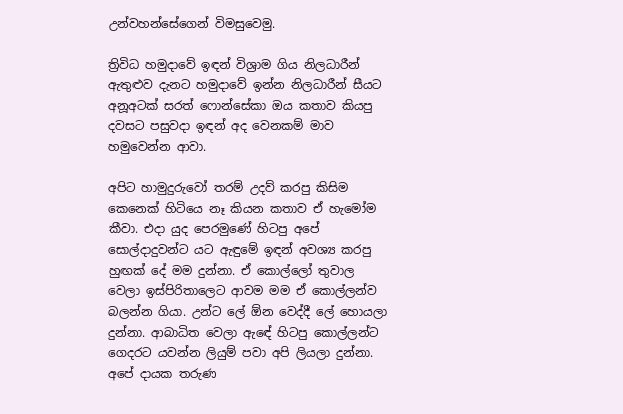උන්වහන්සේගෙන් විමසුවෙමු.

ත්‍රිවිධ හමුදාවේ ඉඳන් විශ්‍රාම ගිය නිලධාරීන් ඇතුළුව දැනට හමුදාවේ ඉන්න නිලධාරීන් සීයට අනූඅටක් සරත් ෆොන්සේකා ඔය කතාව කියපු දවසට පසුවදා ඉඳන් අද වෙනකම් මාව හමුවෙන්න ආවා.

අපිට හාමුදුරුවෝ තරම් උදව් කරපු කිසිම කෙනෙක් හිටියෙ නෑ කියන කතාව ඒ හැමෝම කීවා. එදා යුද පෙරමුණේ හිටපු අපේ සොල්දාදුවන්ට යට ඇඳුමේ ඉඳන් අවශ්‍ය කරපු හුඟක් දේ මම දුන්නා. ඒ කොල්ලෝ තුවාල වෙලා ඉස්පිරිතාලෙට ආවම මම ඒ කොල්ලන්ව බලන්න ගියා. උන්ට ලේ ඕන වෙද්දී ලේ හොයලා දුන්නා. ආබාධිත වෙලා ඇඳේ හිටපු කොල්ලන්ට ගෙදරට යවන්න ලියුම් පවා අපි ලියලා දුන්නා. අපේ දායක තරුණ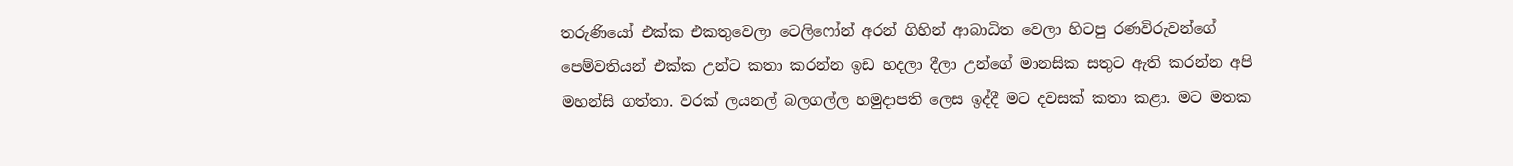තරුණියෝ එක්ක එකතුවෙලා ටෙලිෆෝන් අරන් ගිහින් ආබාධිත වෙලා හිටපු රණවිරුවන්ගේ පෙම්වතියන් එක්ක උන්ට කතා කරන්න ඉඩ හදලා දීලා උන්ගේ මානසික සතුට ඇති කරන්න අපි මහන්සි ගත්තා. වරක් ලයනල් බලගල්ල හමුදාපති ලෙස ඉද්දී මට දවසක් කතා කළා. මට මතක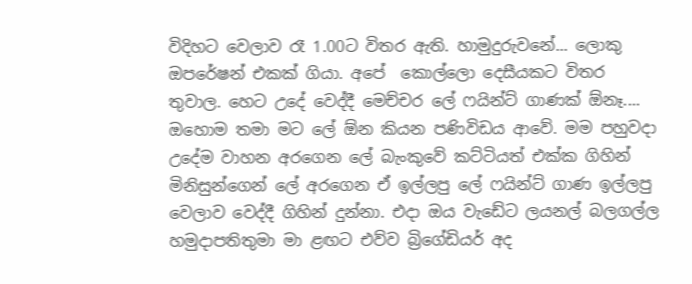විදිහට වෙලාව රෑ 1.00ට විතර ඇති. හාමුදුරුවනේ... ලොකු ඔපරේෂන් එකක් ගියා. අපේ  කොල්ලො දෙසීයකට විතර තුවාල. හෙට උදේ වෙද්දී මෙච්චර ලේ ෆයින්ට් ගාණක් ඕනෑ.... ඔහොම තමා මට ලේ ඕන කියන පණිවිඩය ආවේ. මම පහුවදා උදේම වාහන අරගෙන ලේ බැංකුවේ කට්ටියත් එක්ක ගිහින් මිනිසුන්ගෙන් ලේ අරගෙන ඒ ඉල්ලපු ලේ ෆයින්ට් ගාණ ඉල්ලපු වෙලාව වෙද්දී ගිහින් දුන්නා. එදා ඔය වැඩේට ලයනල් බලගල්ල හමුදාපතිතුමා මා ළඟට එව්ව බ්‍රිගේඩියර් අද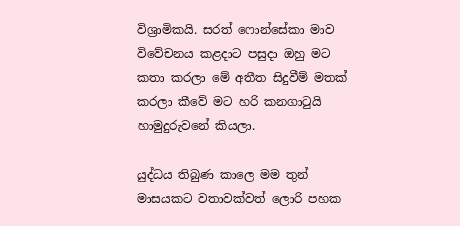විශ්‍රාමිකයි. සරත් ෆොන්සේකා මාව විවේචනය කළදාට පසුදා ඔහු මට කතා කරලා මේ අතීත සිදුවීම් මතක් කරලා කීවේ මට හරි කනගාටුයි හාමුදුරුවනේ කියලා.

යුද්ධය තිබුණ කාලෙ මම තුන් මාසයකට වතාවක්වත් ලොරි පහක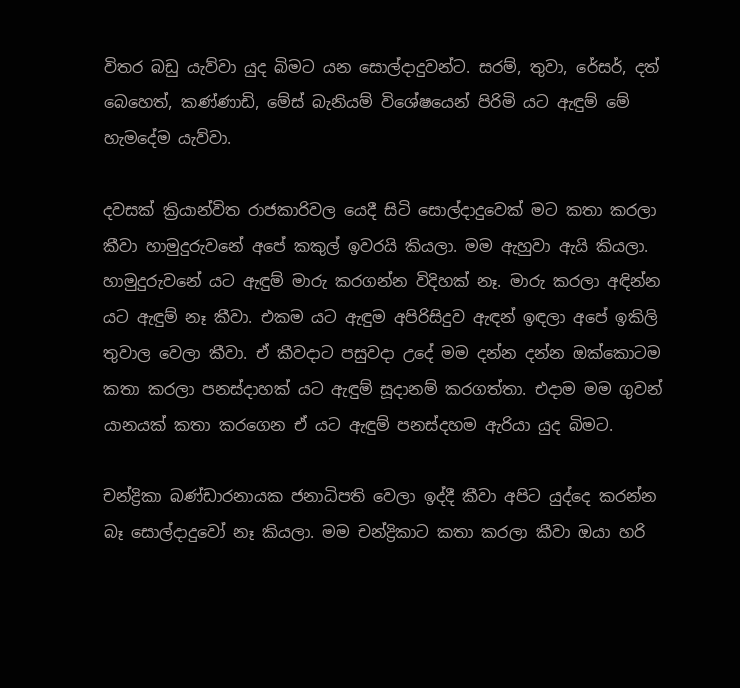විතර බඩු යැව්වා යුද බිමට යන සොල්දාදුවන්ට. සරම්, තුවා, රේසර්, දත් බෙහෙත්, කණ්ණාඩි, මේස් බැනියම් විශේෂයෙන් පිරිමි යට ඇඳුම් මේ හැමදේම යැව්වා.

දවසක් ක්‍රියාන්විත රාජකාරිවල යෙදී සිටි සොල්දාදුවෙක් මට කතා කරලා කීවා හාමුදුරුවනේ අපේ කකුල් ඉවරයි කියලා. මම ඇහුවා ඇයි කියලා. හාමුදුරුවනේ යට ඇඳුම් මාරු කරගන්න විදිහක් නෑ. මාරු කරලා අඳින්න යට ඇඳුම් නෑ කීවා. එකම යට ඇඳුම අපිරිසිදුව ඇඳන් ඉඳලා අපේ ඉකිලි තුවාල වෙලා කීවා. ඒ කීවදාට පසුවදා උදේ මම දන්න දන්න ඔක්කොටම කතා කරලා පනස්දාහක් යට ඇඳුම් සූදානම් කරගත්තා. එදාම මම ගුවන් යානයක් කතා කරගෙන ඒ යට ඇඳුම් පනස්දහම ඇරියා යුද බිමට.

චන්ද්‍රිකා බණ්ඩාරනායක ජනාධිපති වෙලා ඉද්දී කීවා අපිට යුද්දෙ කරන්න බෑ සොල්දාදුවෝ නෑ කියලා. මම චන්ද්‍රිකාට කතා කරලා කීවා ඔයා හරි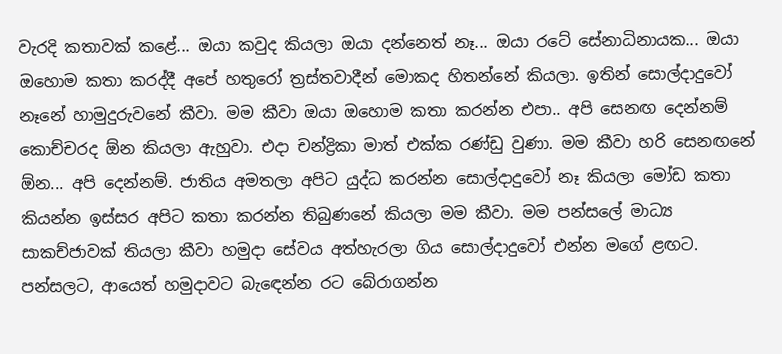වැරදි කතාවක් කළේ... ඔයා කවුද කියලා ඔයා දන්නෙත් නෑ... ඔයා රටේ සේනාධිනායක... ඔයා ඔහොම කතා කරද්දී අපේ හතුරෝ ත්‍රස්තවාදීන් මොකද හිතන්නේ කියලා. ඉතින් සොල්දාදුවෝ නෑනේ හාමුදුරුවනේ කීවා. මම කීවා ඔයා ඔහොම කතා කරන්න එපා.. අපි සෙනඟ දෙන්නම් කොච්චරද ඕන කියලා ඇහුවා. එදා චන්ද්‍රිකා මාත් එක්ක රණ්ඩු වුණා. මම කීවා හරි සෙනඟනේ ඕන... අපි දෙන්නම්. ජාතිය අමතලා අපිට යුද්ධ කරන්න සොල්දාදුවෝ නෑ කියලා මෝඩ කතා කියන්න ඉස්සර අපිට කතා කරන්න තිබුණනේ කියලා මම කීවා. මම පන්සලේ මාධ්‍ය සාකච්ජාවක් තියලා කීවා හමුදා සේවය අත්හැරලා ගිය සොල්දාදුවෝ එන්න මගේ ළඟට. පන්සලට, ආයෙත් හමුදාවට බැඳෙන්න රට බේරාගන්න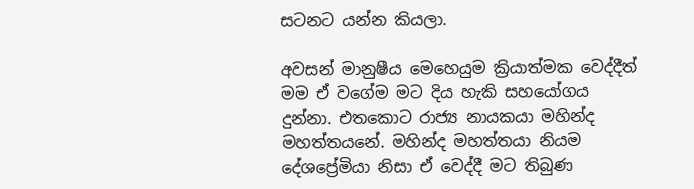සටනට යන්න කියලා.

අවසන් මානුෂීය මෙහෙයුම ක්‍රියාත්මක වෙද්දීත් මම ඒ වගේම මට දිය හැකි සහයෝගය දුන්නා. එතකොට රාජ්‍ය නායකයා මහින්ද මහත්තයනේ. මහින්ද මහත්තයා නියම දේශප්‍රේමියා නිසා ඒ වෙද්දී මට තිබුණ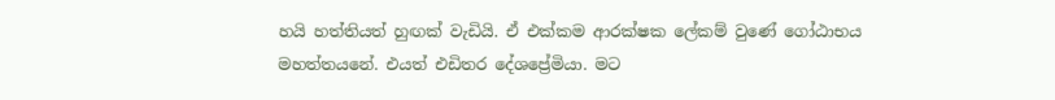හයි හත්තියත් හුඟක් වැඩියි. ඒ එක්කම ආරක්ෂක ලේකම් වුණේ ගෝඨාභය මහත්තයනේ. එයත් එඩිතර දේශප්‍රේමියා. මට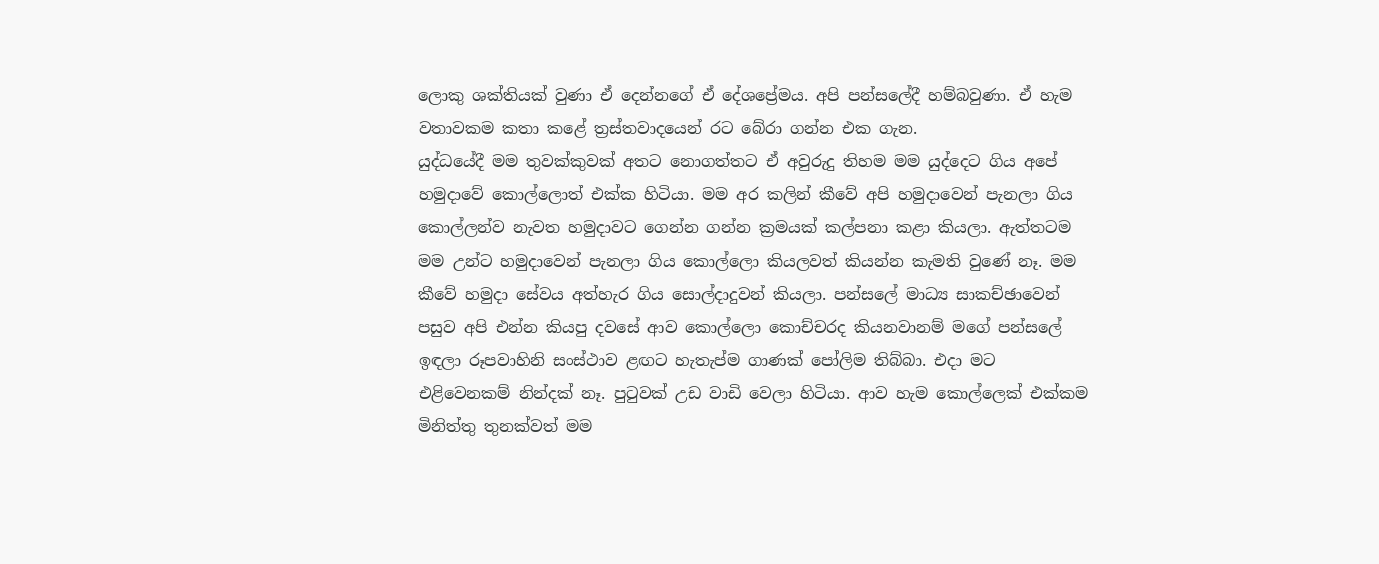ලොකු ශක්තියක් වුණා ඒ දෙන්නගේ ඒ දේශප්‍රේමය. අපි පන්සලේදී හම්බවුණා. ඒ හැම වතාවකම කතා කළේ ත්‍රස්තවාදයෙන් රට බේරා ගන්න එක ගැන.
යුද්ධයේදී මම තුවක්කුවක් අතට නොගත්තට ඒ අවුරුදු තිහම මම යුද්දෙට ගිය අපේ හමුදාවේ කොල්ලොත් එක්ක හිටියා. මම අර කලින් කීවේ අපි හමුදාවෙන් පැනලා ගිය කොල්ලන්ව නැවත හමුදාවට ගෙන්න ගන්න ක්‍රමයක් කල්පනා කළා කියලා. ඇත්තටම මම උන්ට හමුදාවෙන් පැනලා ගිය කොල්ලො කියලවත් කියන්න කැමති වුණේ නෑ. මම කීවේ හමුදා සේවය අත්හැර ගිය සොල්දාදුවන් කියලා. පන්සලේ මාධ්‍ය සාකච්ඡාවෙන් පසුව අපි එන්න කියපු දවසේ ආව කොල්ලො කොච්චරද කියනවානම් මගේ පන්සලේ ඉඳලා රූපවාහිනි සංස්ථාව ළඟට හැතැප්ම ගාණක් පෝලිම තිබ්බා. එදා මට එළිවෙනකම් නින්දක් නෑ. පුටුවක් උඩ වාඩි වෙලා හිටියා. ආව හැම කොල්ලෙක් එක්කම මිනිත්තු තුනක්වත් මම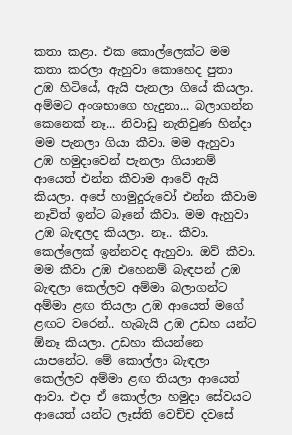කතා කළා. එක කොල්ලෙක්ට මම කතා කරලා ඇහුවා කොහෙද පුතා උඹ හිටියේ, ඇයි පැනලා ගියේ කියලා. අම්මට අංශභාගෙ හැදුනා... බලාගන්න කෙනෙක් නෑ... නිවාඩු නැතිවුණ හින්දා මම පැනලා ගියා කීවා. මම ඇහුවා උඹ හමුදාවෙන් පැනලා ගියානම් ආයෙත් එන්න කීවාම ආවේ ඇයි කියලා. අපේ හාමුදුරුවෝ එන්න කීවාම නෑවිත් ඉන්ට බෑනේ කීවා. මම ඇහුවා උඹ බැඳලද කියලා. නෑ.. කීවා. කෙල්ලෙක් ඉන්නවද ඇහුවා. ඔව් කීවා. මම කීවා උඹ එහෙනම් බැඳපන් උඹ බැඳලා කෙල්ලව අම්මා බලාගන්ට අම්මා ළඟ තියලා උඹ ආයෙත් මගේ ළඟට වරෙන්.. හැබැයි උඹ උඩහ යන්ට ඕනෑ කියලා. උඩහා කියන්නෙ යාපනේට. මේ කොල්ලා බැඳලා කෙල්ලව අම්මා ළඟ තියලා ආයෙත් ආවා. එදා ඒ කොල්ලා හමුදා සේවයට ආයෙත් යන්ට ලෑස්ති වෙච්ච දවසේ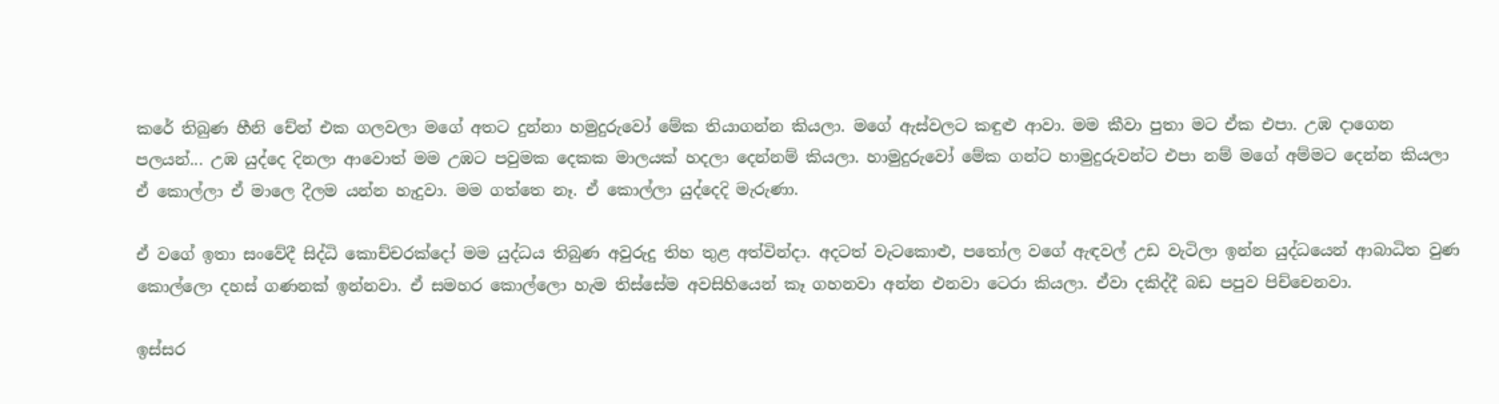කරේ තිබුණ හීනි චේන් එක ගලවලා මගේ අතට දුන්නා හමුදුරුවෝ මේක තියාගන්න කියලා. මගේ ඇස්වලට කඳුළු ආවා. මම කීවා පුතා මට ඒක එපා. උඹ දාගෙන පලයන්... උඹ යුද්දෙ දිනලා ආවොත් මම උඹට පවුමක දෙකක මාලයක් හදලා දෙන්නම් කියලා. හාමුදුරුවෝ මේක ගන්ට හාමුදුරුවන්ට එපා නම් මගේ අම්මට දෙන්න කියලා ඒ කොල්ලා ඒ මාලෙ දීලම යන්න හැදුවා. මම ගත්තෙ නෑ. ඒ කොල්ලා යුද්දෙදි මැරුණා.

ඒ වගේ ඉතා සංවේදී සිද්ධි කොච්චරක්දෝ මම යුද්ධය තිබුණ අවුරුදු තිහ තුළ අත්වින්දා. අදටත් වැටකොළු, පතෝල වගේ ඇඳවල් උඩ වැටිලා ඉන්න යුද්ධයෙන් ආබාධිත වුණ කොල්ලො දහස් ගණනක් ඉන්නවා. ඒ සමහර කොල්ලො හැම තිස්සේම අවසිහියෙන් කෑ ගහනවා අන්න එනවා ටෙරා කියලා. ඒවා දකිද්දී බඩ පපුව පිච්චෙනවා.

ඉස්සර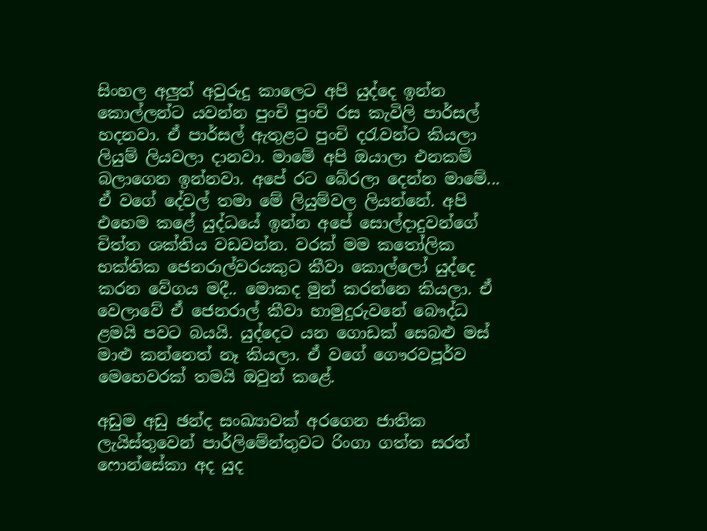සිංහල අලුත් අවුරුදු කාලෙට අපි යුද්දෙ ඉන්න කොල්ලන්ට යවන්න පුංචි පුංචි රස කැවිලි පාර්සල් හදනවා. ඒ පාර්සල් ඇතුළට පුංචි දරැවන්ට කියලා ලියුම් ලියවලා දානවා. මාමේ අපි ඔයාලා එනකම් බලාගෙන ඉන්නවා. අපේ රට බේරලා දෙන්න මාමේ... ඒ වගේ දේවල් තමා මේ ලියුම්වල ලියන්නේ. අපි එහෙම කළේ යුද්ධයේ ඉන්න අපේ සොල්දාදුවන්ගේ චිත්ත ශක්තිය වඩවන්න. වරක් මම කතෝලික භක්තික ජෙනරාල්වරයකුට කීවා කොල්ලෝ යුද්දෙ කරන වේගය මදී.. මොකද මුන් කරන්නෙ කියලා. ඒ වෙලාවේ ඒ ජෙනරාල් කීවා හාමුදුරුවනේ බෞද්ධ ළමයි පවට බයයි. යුද්දෙට යන ගොඩක් සෙබළු මස් මාළු කන්නෙත් නෑ කියලා. ඒ වගේ ගෞරවපූර්ව මෙහෙවරක් තමයි ඔවුන් කළේ.

අඩුම අඩු ඡන්ද සංඛ්‍යාවක් අරගෙන ජාතික ලැයිස්තුවෙන් පාර්ලිමේන්තුවට රිංගා ගත්ත සරත් ෆොන්සේකා අද යුද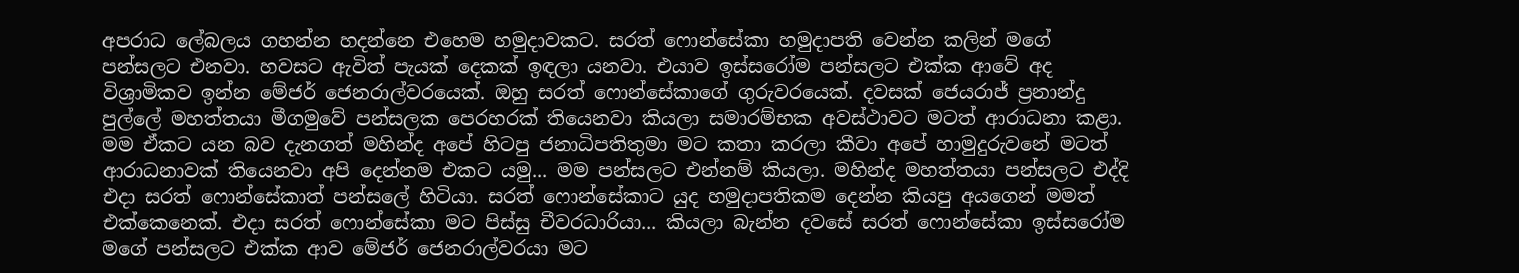අපරාධ ලේබලය ගහන්න හදන්නෙ එහෙම හමුදාවකට. සරත් ෆොන්සේකා හමුදාපති වෙන්න කලින් මගේ පන්සලට එනවා. හවසට ඇවිත් පැයක් දෙකක් ඉඳලා යනවා. එයාව ඉස්සරෝම පන්සලට එක්ක ආවේ අද විශ්‍රාමිකව ඉන්න මේජර් ජෙනරාල්වරයෙක්. ඔහු සරත් ෆොන්සේකාගේ ගුරුවරයෙක්. දවසක් ජෙයරාජ් ප්‍රනාන්දු පුල්ලේ මහත්තයා මීගමුවේ පන්සලක පෙරහරක් තියෙනවා කියලා සමාරම්භක අවස්ථාවට මටත් ආරාධනා කළා. මම ඒකට යන බව දැනගත් මහින්ද අපේ හිටපු ජනාධිපතිතුමා මට කතා කරලා කීවා අපේ හාමුදුරුවනේ මටත් ආරාධනාවක් තියෙනවා අපි දෙන්නම එකට යමු... මම පන්සලට එන්නම් කියලා. මහින්ද මහත්තයා පන්සලට එද්දි එදා සරත් ෆොන්සේකාත් පන්සලේ හිටියා. සරත් ෆොන්සේකාට යුද හමුදාපතිකම දෙන්න කියපු අයගෙන් මමත් එක්කෙනෙක්. එදා සරත් ෆොන්සේකා මට පිස්සු චීවරධාරියා... කියලා බැන්න දවසේ සරත් ෆොන්සේකා ඉස්සරෝම මගේ පන්සලට එක්ක ආව මේජර් ජෙනරාල්වරයා මට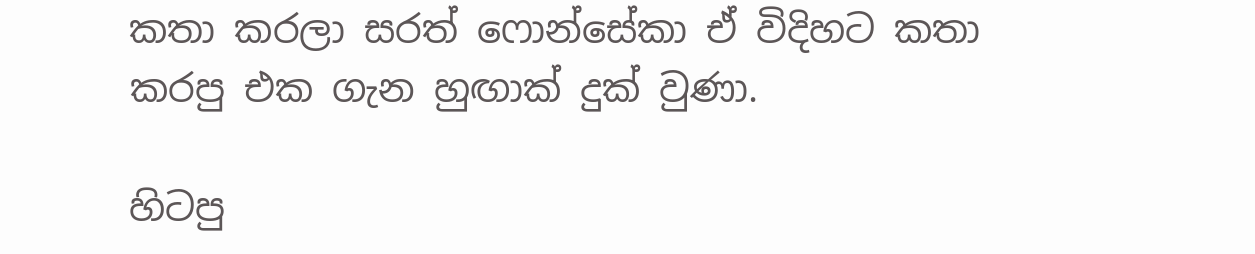කතා කරලා සරත් ෆොන්සේකා ඒ විදිහට කතා කරපු එක ගැන හුඟාක් දුක් වුණා.

හිටපු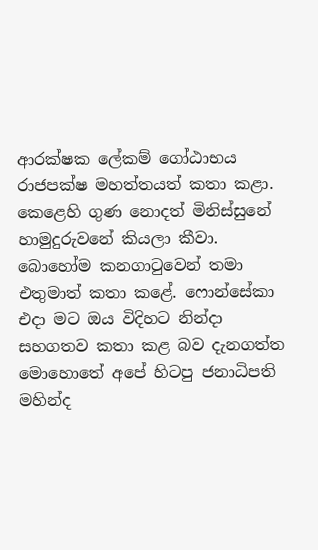ආරක්ෂක ලේකම් ගෝඨාභය රාජපක්ෂ මහත්තයත් කතා කළා. කෙළෙහි ගුණ නොදත් මිනිස්සුනේ හාමුදුරුවනේ කියලා කීවා. බොහෝම කනගාටුවෙන් තමා එතුමාත් කතා කළේ. ෆොන්සේකා එදා මට ඔය විදිහට නින්දා සහගතව කතා කළ බව දැනගත්ත මොහොතේ අපේ හිටපු ජනාධිපති මහින්ද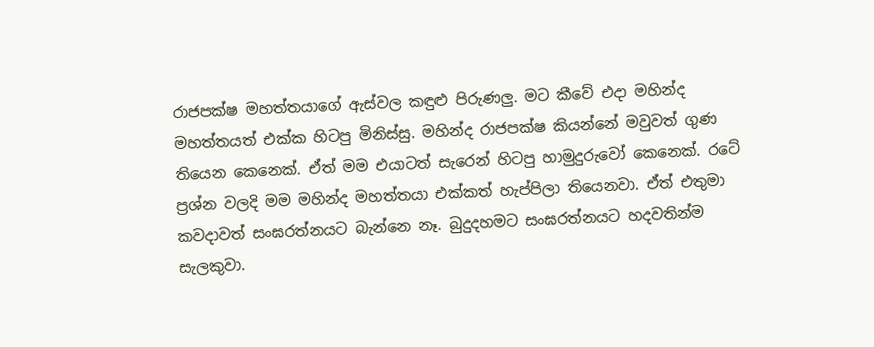රාජපක්ෂ මහත්තයාගේ ඇස්වල කඳුළු පිරුණලු. මට කීවේ එදා මහින්ද මහත්තයත් එක්ක හිටපු මිනිස්සු. මහින්ද රාජපක්ෂ කියන්නේ මවුවත් ගුණ තියෙන කෙනෙක්. ඒත් මම එයාටත් සැරෙන් හිටපු හාමුදුරුවෝ කෙනෙක්. රටේ ප්‍රශ්න වලදි මම මහින්ද මහත්තයා එක්කත් හැප්පිලා තියෙනවා. ඒත් එතුමා කවදාවත් සංඝරත්නයට බැන්නෙ නෑ. බුදුදහමට සංඝරත්නයට හදවතින්ම සැලකුවා.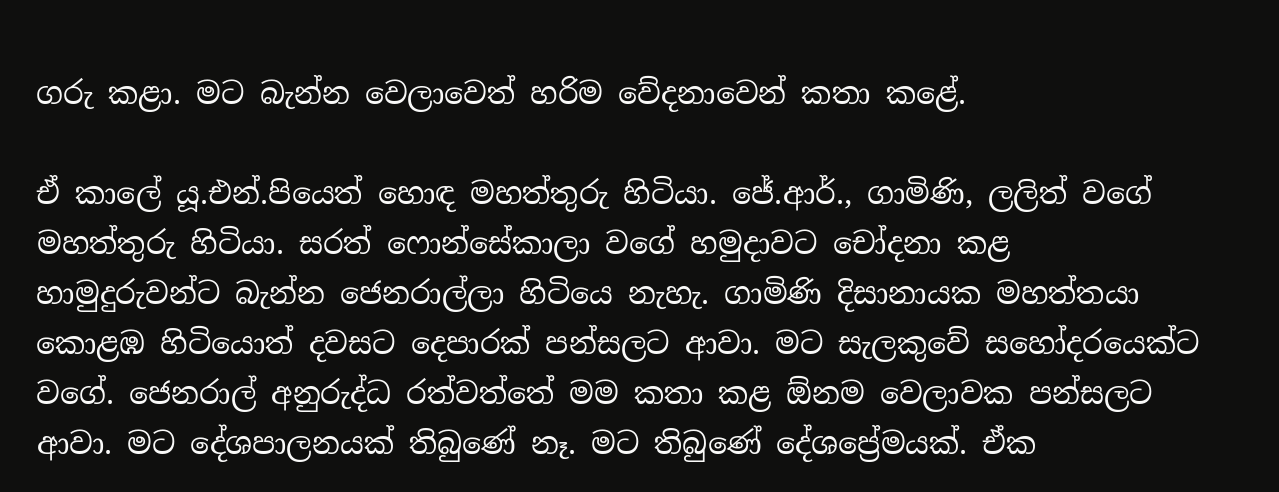ගරු කළා. මට බැන්න වෙලාවෙත් හරිම වේදනාවෙන් කතා කළේ.

ඒ කාලේ යූ.එන්.පියෙත් හොඳ මහත්තුරු හිටියා. ජේ.ආර්., ගාමිණි, ලලිත් වගේ මහත්තුරු හිටියා. සරත් ෆොන්සේකාලා වගේ හමුදාවට චෝදනා කළ හාමුදුරුවන්ට බැන්න ජෙනරාල්ලා හිටියෙ නැහැ. ගාමිණි දිසානායක මහත්තයා කොළඹ හිටියොත් දවසට දෙපාරක් පන්සලට ආවා. මට සැලකුවේ සහෝදරයෙක්ට වගේ. ජෙනරාල් අනුරුද්ධ රත්වත්තේ මම කතා කළ ඕනම වෙලාවක පන්සලට ආවා. මට දේශපාලනයක් තිබුණේ නෑ. මට තිබුණේ දේශප්‍රේමයක්. ඒක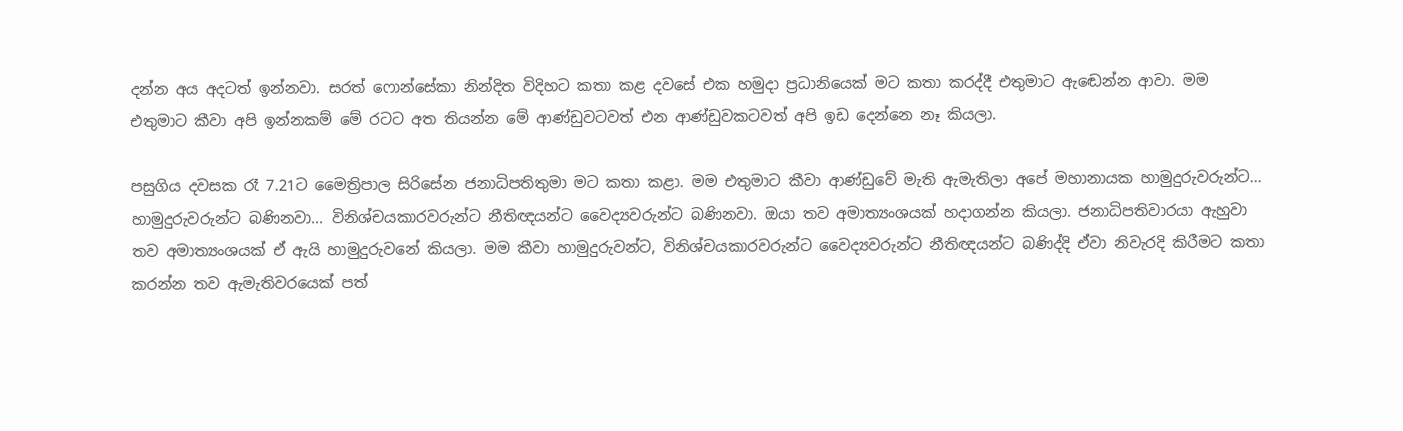දන්න අය අදටත් ඉන්නවා. සරත් ෆොන්සේකා නින්දිත විදිහට කතා කළ දවසේ එක හමුදා ප්‍රධානියෙක් මට කතා කරද්දී එතුමාට ඇඬෙන්න ආවා. මම එතුමාට කීවා අපි ඉන්නකම් මේ රටට අත තියන්න මේ ආණ්ඩුවටවත් එන ආණ්ඩුවකටවත් අපි ඉඩ දෙන්නෙ නෑ කියලා.

පසුගිය දවසක රෑ 7.21ට මෛත්‍රිපාල සිරිසේන ජනාධිපතිතුමා මට කතා කළා. මම එතුමාට කීවා ආණ්ඩුවේ මැති ඇමැතිලා අපේ මහානායක හාමුදුරුවරුන්ට... හාමුදුරුවරුන්ට බණිනවා... විනිශ්චයකාරවරුන්ට නීතිඥයන්ට වෛද්‍යවරුන්ට බණිනවා. ඔයා තව අමාත්‍යංශයක් හදාගන්න කියලා. ජනාධිපතිවාරයා ඇහුවා තව අමාත්‍යංශයක් ඒ ඇයි හාමුදුරුවනේ කියලා. මම කීවා හාමුදුරුවන්ට, විනිශ්චයකාරවරුන්ට වෛද්‍යවරුන්ට නීතිඥයන්ට බණිද්දි ඒවා නිවැරදි කිරීමට කතා කරන්න තව ඇමැතිවරයෙක් පත්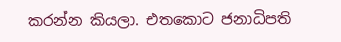කරන්න කියලා. එතකොට ජනාධිපති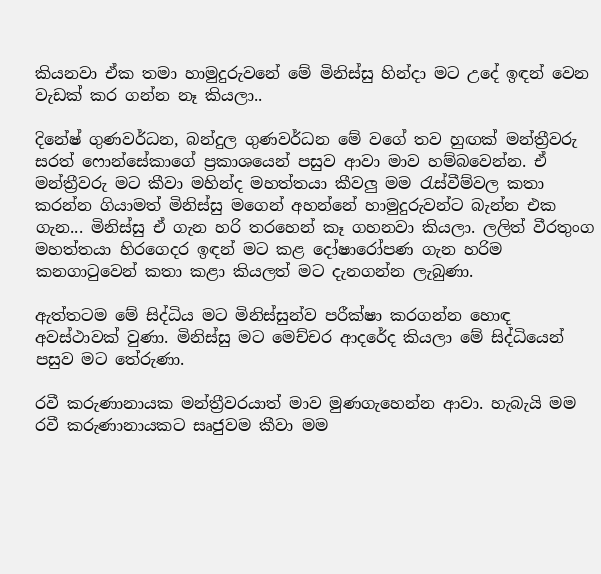කියනවා ඒක තමා හාමුදුරුවනේ මේ මිනිස්සු හින්දා මට උදේ ඉඳන් වෙන වැඩක් කර ගන්න නෑ කියලා..

දිනේෂ් ගුණවර්ධන, බන්දුල ගුණවර්ධන මේ වගේ තව හුඟක් මන්ත්‍රීවරු සරත් ෆොන්සේකාගේ ප්‍රකාශයෙන් පසුව ආවා මාව හම්බවෙන්න. ඒ මන්ත්‍රීවරු මට කීවා මහින්ද මහත්තයා කීවලු මම රැස්වීම්වල කතා කරන්න ගියාමත් මිනිස්සු මගෙන් අහන්නේ හාමුදුරුවන්ට බැන්න එක ගැන... මිනිස්සු ඒ ගැන හරි තරහෙන් කෑ ගහනවා කියලා. ලලිත් වීරතුංග මහත්තයා හිරගෙදර ඉඳන් මට කළ දෝෂාරෝපණ ගැන හරිම කනගාටුවෙන් කතා කළා කියලත් මට දැනගන්න ලැබුණා.

ඇත්තටම මේ සිද්ධිය මට මිනිස්සුන්ව පරීක්ෂා කරගන්න හොඳ අවස්ථාවක් වුණා. මිනිස්සු මට මෙච්චර ආදරේද කියලා මේ සිද්ධියෙන් පසුව මට තේරුණා.

රවී කරුණානායක මන්ත්‍රීවරයාත් මාව මුණගැහෙන්න ආවා. හැබැයි මම රවී කරුණානායකට සෘජුවම කීවා මම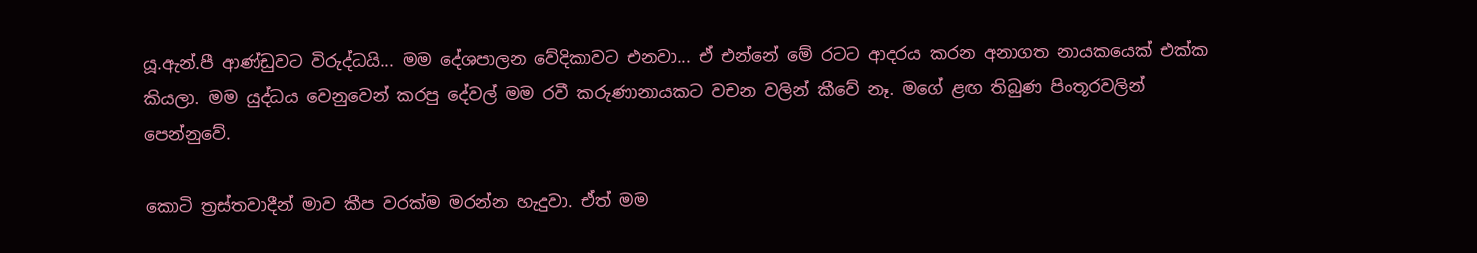යූ.ඇන්.පී ආණ්ඩුවට විරුද්ධයි... මම දේශපාලන වේදිකාවට එනවා... ඒ එන්නේ මේ රටට ආදරය කරන අනාගත නායකයෙක් එක්ක කියලා. මම යුද්ධය වෙනුවෙන් කරපු දේවල් මම රවී කරුණානායකට වචන වලින් කීවේ නෑ. මගේ ළඟ තිබුණ පිංතූරවලින් පෙන්නුවේ.

කොටි ත්‍රස්තවාදීන් මාව කීප වරක්ම මරන්න හැදුවා. ඒත් මම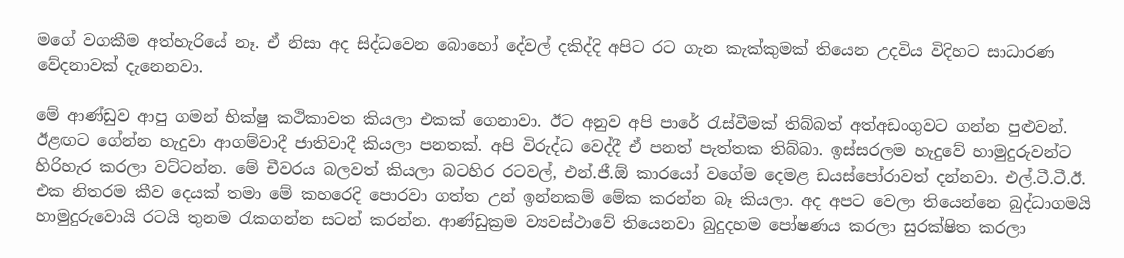මගේ වගකීම අත්හැරියේ නෑ. ඒ නිසා අද සිද්ධවෙන බොහෝ දේවල් දකිද්දි අපිට රට ගැන කැක්කුමක් තියෙන උදවිය විදිහට සාධාරණ වේදනාවක් දැනෙනවා.

මේ ආණ්ඩුව ආපු ගමන් භික්ෂු කථිකාවත කියලා එකක් ගෙනාවා. ඊට අනුව අපි පාරේ රැස්වීමක් තිබ්බත් අත්අඩංගුවට ගන්න පුළුවන්. ඊළඟට ගේන්න හැදුවා ආගම්වාදී ජාතිවාදී කියලා පනතක්. අපි විරුද්ධ වෙද්දී ඒ පනත් පැත්තක තිබ්බා. ඉස්සරලම හැදුවේ හාමුදුරුවන්ට හිරිහැර කරලා වට්ටන්න. මේ චීවරය බලවත් කියලා බටහිර රටවල්, එන්.ජී.ඕ කාරයෝ වගේම දෙමළ ඩයස්පෝරාවත් දන්නවා. එල්.ටී.ටී.ඊ. එක නිතරම කීව දෙයක් තමා මේ කහරෙදි පොරවා ගත්ත උන් ඉන්නකම් මේක කරන්න බෑ කියලා. අද අපට වෙලා තියෙන්නෙ බුද්ධාගමයි හාමුදුරුවොයි රටයි තුනම රැකගන්න සටන් කරන්න. ආණ්ඩුක්‍රම ව්‍යවස්ථාවේ තියෙනවා බුදුදහම පෝෂණය කරලා සුරක්ෂිත කරලා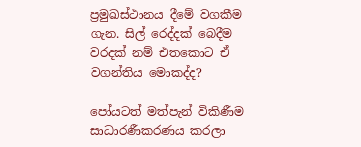ප්‍රමුඛස්ථානය දීමේ වගකීම ගැන. සිල් රෙද්දක් බෙදීම වරදක් නම් එතකොට ඒ වගන්තිය මොකද්ද?

පෝයටත් මත්පැන් විකිණීම සාධාරණීකරණය කරලා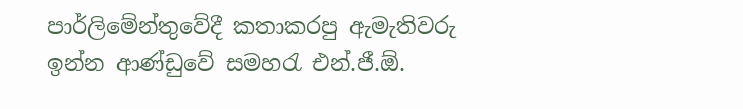පාර්ලිමේන්තුවේදී කතාකරපු ඇමැතිවරු ඉන්න ආණ්ඩුවේ සමහරැ එන්.ජී.ඕ.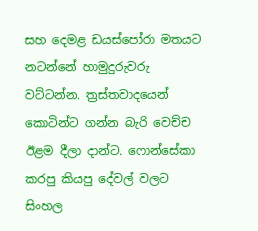සහ දෙමළ ඩයස්පෝරා මතයට නටන්නේ හාමුදුරුවරු වට්ටන්න. ත්‍රස්තවාදයෙන් කොටින්ට ගන්න බැරි වෙච්ච ඊළම දීලා දාන්ට. ෆොන්සේකා කරපු කියපු දේවල් වලට සිංහල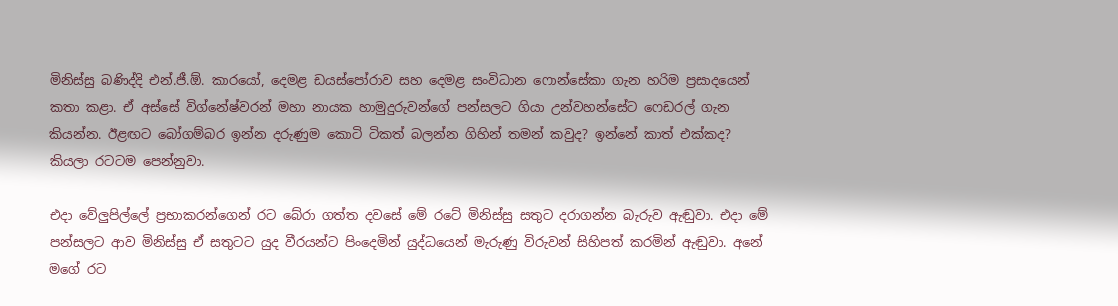මිනිස්සු බණිද්දි එන්.ජී.ඕ. කාරයෝ, දෙමළ ඩයස්පෝරාව සහ දෙමළ සංවිධාන ෆොන්සේකා ගැන හරිම ප්‍රසාදයෙන් කතා කළා. ඒ අස්සේ විග්නේෂ්වරන් මහා නායක හාමුදුරුවන්ගේ පන්සලට ගියා උන්වහන්සේට ෆෙඩරල් ගැන කියන්න. ඊළඟට බෝගම්බර ඉන්න දරුණුම කොටි ටිකත් බලන්න ගිහින් තමන් කවුද? ඉන්නේ කාත් එක්කද? කියලා රටටම පෙන්නුවා.

එදා වේලුපිල්ලේ ප්‍රභාකරන්ගෙන් රට බේරා ගත්ත දවසේ මේ රටේ මිනිස්සු සතුට දරාගන්න බැරුව ඇඬුවා. එදා මේ පන්සලට ආව මිනිස්සු ඒ සතුටට යුද වීරයන්ට පිංදෙමින් යුද්ධයෙන් මැරුණු විරුවන් සිහිපත් කරමින් ඇඬුවා. අනේ මගේ රට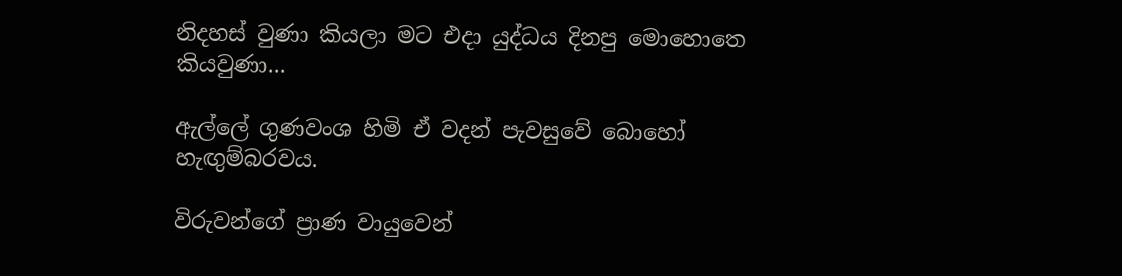නිදහස් වුණා කියලා මට එදා යුද්ධය දිනපු මොහොතෙ කියවුණා...

ඇල්ලේ ගුණවංශ හිමි ඒ වදන් පැවසුවේ බොහෝ හැඟුම්බරවය.

විරුවන්ගේ ප්‍රාණ වායුවෙන්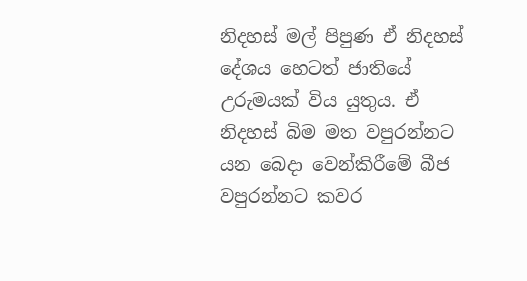නිදහස් මල් පිපුණ ඒ නිදහස් දේශය හෙටත් ජාතියේ උරුමයක් විය යුතුය. ඒ නිදහස් බිම මත වපුරන්නට යන බෙදා වෙන්කිරීමේ බීජ වපුරන්නට කවර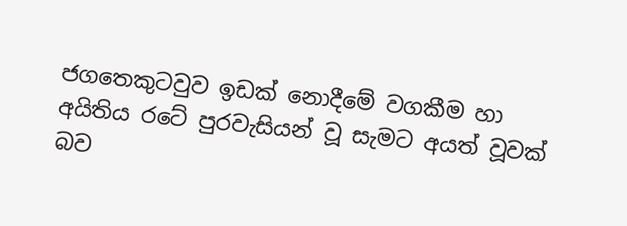ජගතෙකුටවුව ඉඩක් නොදීමේ වගකීම හා අයිතිය රටේ පුරවැසියන් වූ සැමට අයත් වූවක් බව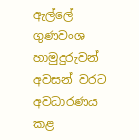ඇල්ලේ ගුණවංශ හාමුදුරුවන් අවසන් වරට අවධාරණය කළ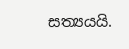සත්‍යයයි.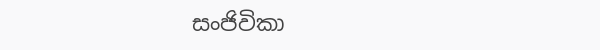සංජිවිකා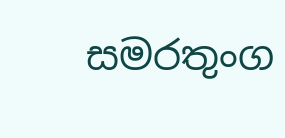සමරතුංග